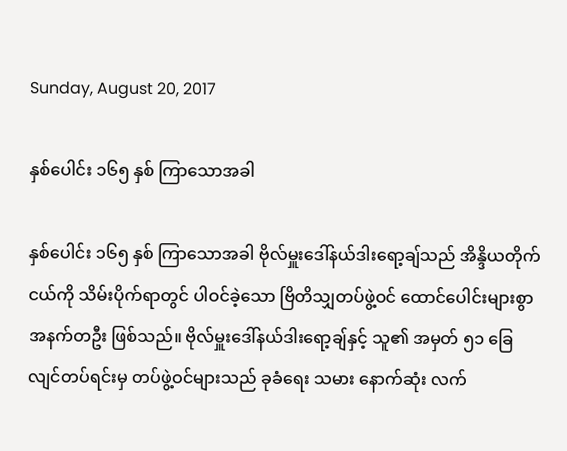Sunday, August 20, 2017

နှစ်ပေါင်း ၁၆၅ နှစ် ကြာသောအခါ

နှစ်ပေါင်း ၁၆၅ နှစ် ကြာသောအခါ ဗိုလ်မှူးဒေါ်နယ်ဒါးရော့ချ်သည် အိန္ဒိယတိုက်ငယ်ကို သိမ်းပိုက်ရာတွင် ပါဝင်ခဲ့သော ဗြိတိသျှတပ်ဖွဲ့ဝင် ထောင်ပေါင်းများစွာ အနက်တဦး ဖြစ်သည်။ ဗိုလ်မှူးဒေါ်နယ်ဒါးရော့ချ်နှင့် သူ၏ အမှတ် ၅၁ ခြေလျင်တပ်ရင်းမှ တပ်ဖွဲ့ဝင်များသည် ခုခံရေး သမား နောက်ဆုံး လက်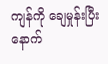ကျန်ကို ချေမှုန်းပြီးနောက်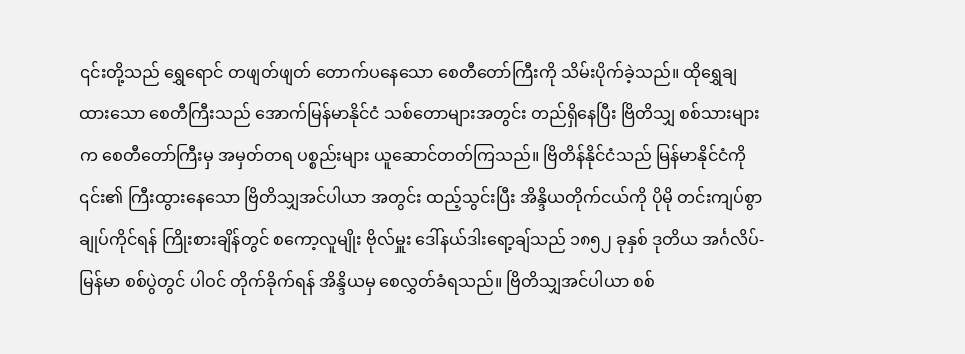၎င်းတို့သည် ရွှေရောင် တဖျတ်ဖျတ် တောက်ပနေသော စေတီတော်ကြီးကို သိမ်းပိုက်ခဲ့သည်။ ထိုရွှေချထားသော စေတီကြီးသည် အောက်မြန်မာနိုင်ငံ သစ်တောများအတွင်း တည်ရှိနေပြီး ဗြိတိသျှ စစ်သားများက စေတီတော်ကြီးမှ အမှတ်တရ ပစ္စည်းများ ယူဆောင်တတ်ကြသည်။ ဗြိတိန်နိုင်ငံသည် မြန်မာနိုင်ငံကို ၎င်း၏ ကြီးထွားနေသော ဗြိတိသျှအင်ပါယာ အတွင်း ထည့်သွင်းပြီး အိန္ဒိယတိုက်ငယ်ကို ပိုမို တင်းကျပ်စွာ ချုပ်ကိုင်ရန် ကြိုးစားချိန်တွင် စကော့လူမျိုး ဗိုလ်မှူး ဒေါ်နယ်ဒါးရော့ချ်သည် ၁၈၅၂ ခုနှစ် ဒုတိယ အင်္ဂလိပ်-မြန်မာ စစ်ပွဲတွင် ပါဝင် တိုက်ခိုက်ရန် အိန္ဒိယမှ စေလွှတ်ခံရသည်။ ဗြိတိသျှအင်ပါယာ စစ်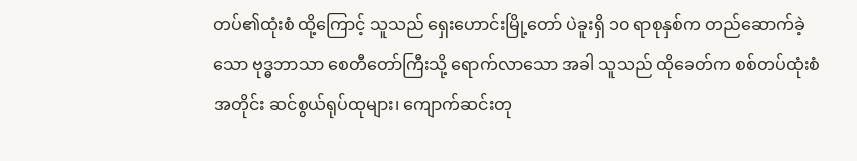တပ်၏ထုံးစံ ထို့ကြောင့် သူသည် ရှေးဟောင်းမြို့တော် ပဲခူးရှိ ၁၀ ရာစုနှစ်က တည်ဆောက်ခဲ့သော ဗုဒ္ဓဘာသာ စေတီတော်ကြီးသို့ ရောက်လာသော အခါ သူသည် ထိုခေတ်က စစ်တပ်ထုံးစံအတိုင်း ဆင်စွယ်ရုပ်ထုများ၊ ကျောက်ဆင်းတု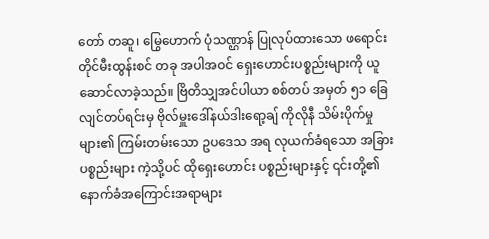တော် တဆူ၊ မြွေဟောက် ပုံသဏ္ဌာန် ပြုလုပ်ထားသော ဖရောင်းတိုင်မီးထွန်းစင် တခု အပါအဝင် ရှေးဟောင်းပစ္စည်းများကို ယူဆောင်လာခဲ့သည်။ ဗြိတိသျှအင်ပါယာ စစ်တပ် အမှတ် ၅၁ ခြေလျင်တပ်ရင်းမှ ဗိုလ်မှူးဒေါ်နယ်ဒါးရော့ချ် ကိုလိုနီ သိမ်းပိုက်မှုများ၏ ကြမ်းတမ်းသော ဥပဒေသ အရ လုယက်ခံရသော အခြားပစ္စည်းများ ကဲ့သို့ပင် ထိုရှေးဟောင်း ပစ္စည်းများနှင့် ၎င်းတို့၏ နောက်ခံအကြောင်းအရာများ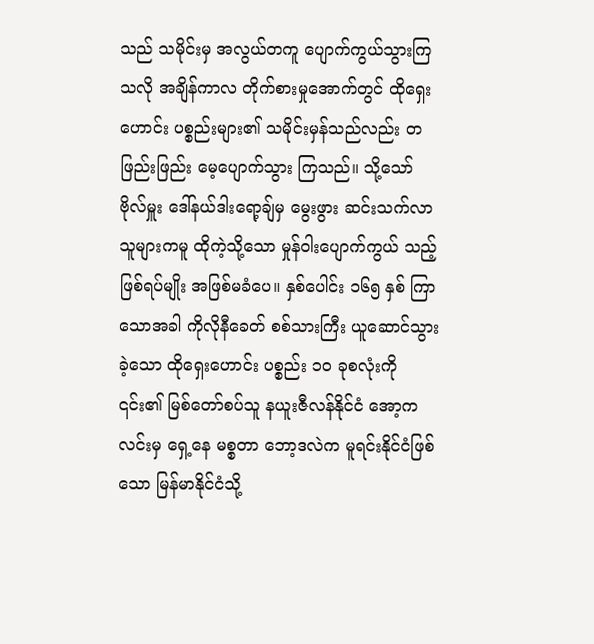သည် သမိုင်းမှ အလွယ်တကူ ပျောက်ကွယ်သွားကြသလို အချိန်ကာလ တိုက်စားမှုအောက်တွင် ထိုရှေးဟောင်း ပစ္စည်းများ၏ သမိုင်းမှန်သည်လည်း တဖြည်းဖြည်း မေ့ပျောက်သွား ကြသည်။ သို့သော် ဗိုလ်မှူး ဒေါ်နယ်ဒါးရော့ချ်မှ မွေးဖွား ဆင်းသက်လာသူများကမူ ထိုကဲ့သို့သော မှုန်ဝါးပျောက်ကွယ် သည့် ဖြစ်ရပ်မျိုး အဖြစ်မခံပေ။ နှစ်ပေါင်း ၁၆၅ နှစ် ကြာသောအခါ ကိုလိုနီခေတ် စစ်သားကြီး ယူဆောင်သွားခဲ့သော ထိုရှေးဟောင်း ပစ္စည်း ၁၀ ခုစလုံးကို ၎င်း၏ မြစ်တော်စပ်သူ နယူးဇီလန်နိုင်ငံ အော့ကလင်းမှ ရှေ့နေ မစ္စတာ ဘော့ဒလဲက မူရင်းနိုင်ငံဖြစ်သော မြန်မာနိုင်ငံသို့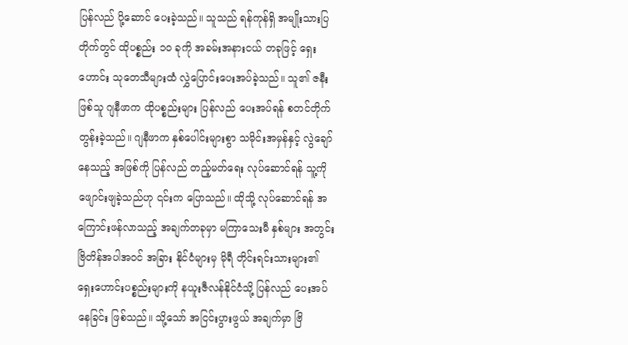ပြန်လည် ပို့ဆောင် ပေးခဲ့သည်။ သူသည် ရန်ကုန်ရှိ အမျိုးသားပြတိုက်တွင် ထိုပစ္စည်း ၁၀ ခုကို အခမ်းအနားငယ် တခုဖြင့် ရှေးဟောင်း သုတေသီများထံ လွှဲပြောင်းပေးအပ်ခဲ့သည်။ သူ၏ ဇနီးဖြစ်သူ ဂျနီဖာက ထိုပစ္စည်းများ ပြန်လည် ပေးအပ်ရန် စတင်တိုက်တွန်းခဲ့သည်။ ဂျနီဖာက နှစ်ပေါင်းများစွာ သမိုင်းအမှန်နှင့် လွဲချော်နေသည့် အဖြစ်ကို ပြန်လည် တည့်မတ်ရေး လုပ်ဆောင်ရန် သူ့ကို ဖျောင်းဖျခဲ့သည်ဟု ၎င်းက ပြောသည်။ ထိုသို့ လုပ်ဆောင်ရန် အကြောင်းဖန်လာသည့် အချက်တခုမှာ မကြာသေးမီ နှစ်များ အတွင်း ဗြိတိန်အပါအဝင် အခြား နိုင်ငံများမှ မိုရီ တိုင်းရင်းသားများ၏ ရှေးဟောင်းပစ္စည်းများကို နယူးဇီလန်နိုင်ငံသို့ ပြန်လည် ပေးအပ်နေခြင်း ဖြစ်သည်။ သို့သော် အငြင်းပွားဖွယ် အချက်မှာ ဗြိ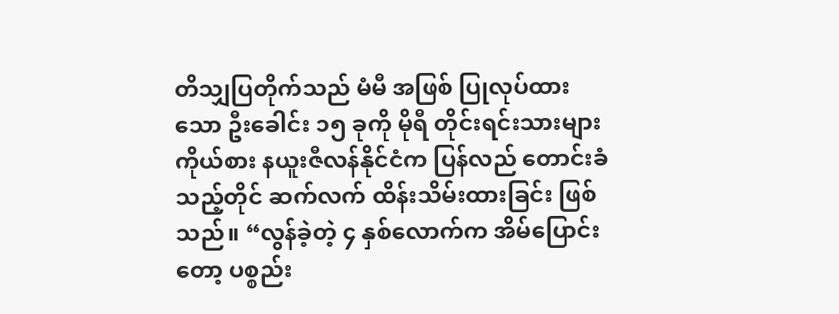တိသျှပြတိုက်သည် မံမီ အဖြစ် ပြုလုပ်ထားသော ဦးခေါင်း ၁၅ ခုကို မိုရီ တိုင်းရင်းသားများ ကိုယ်စား နယူးဇီလန်နိုင်ငံက ပြန်လည် တောင်းခံသည့်တိုင် ဆက်လက် ထိန်းသိမ်းထားခြင်း ဖြစ်သည်။ “လွန်ခဲ့တဲ့ ၄ နှစ်လောက်က အိမ်ပြောင်းတော့ ပစ္စည်း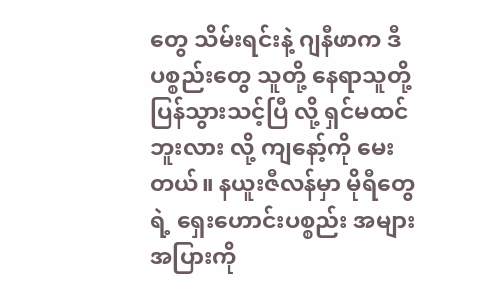တွေ သိမ်းရင်းနဲ့ ဂျနီဖာက ဒီပစ္စည်းတွေ သူတို့ နေရာသူတို့ ပြန်သွားသင့်ပြီ လို့ ရှင်မထင်ဘူးလား လို့ ကျနော့်ကို မေးတယ်။ နယူးဇီလန်မှာ မိုရီတွေရဲ့ ရှေးဟောင်းပစ္စည်း အများအပြားကို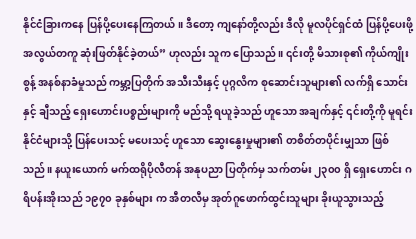နိုင်ငံခြားကနေ ပြန်ပို့ပေးနေကြတယ်။ ဒီတော့ ကျနော်တို့လည်း ဒီလို မူလပိုင်ရှင်ထံ ပြန်ပို့ပေးဖို့ အလွယ်တကူ ဆုံးဖြတ်နိုင်ခဲ့တယ်” ဟုလည်း သူက ပြောသည်။ ၎င်းတို့ မိသားစု၏ ကိုယ်ကျိုးစွန့် အနစ်နာခံမှုသည် ကမ္ဘာ့ပြတိုက် အသီးသီးနှင့် ပုဂ္ဂလိက စုဆောင်းသူများ၏ လက်ရှိ သောင်းနှင့် ချီသည့် ရှေးဟောင်းပစ္စည်းများကို မည်သို့ ရယူခဲ့သည် ဟူသော အချက်နှင့် ၎င်းတို့ကို မူရင်းနိုင်ငံများသို့ ပြန်ပေးသင့် မပေးသင့် ဟူသော ဆွေးနွေးမှုများ၏ တစိတ်တပိုင်းမျှသာ ဖြစ်သည်။ နယူးယောက် မက်ထရိုပိုလီတန် အနုပညာ ပြတိုက်မှ သက်တမ်း ၂၃၀၀ ရှိ ရှေးဟောင်း ဂရိပန်းအိုးသည် ၁၉၇၀ ခုနှစ်များ က အီတလီမှ အုတ်ဂူဖောက်ထွင်းသူများ ခိုးယူသွားသည့်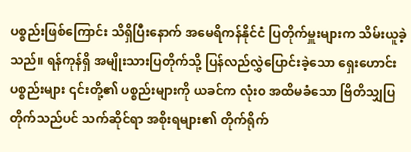ပစ္စည်းဖြစ်ကြောင်း သိရှိပြီးနောက် အမေရိကန်နိုင်ငံ ပြတိုက်မှူးများက သိမ်းယူခဲ့သည်။ ရန်ကုန်ရှိ အမျိုးသားပြတိုက်သို့ ပြန်လည်လွှဲပြောင်းခဲ့သော ရှေးဟောင်းပစ္စည်းများ ၎င်းတို့၏ ပစ္စည်းများကို ယခင်က လုံး၀ အထိမခံသော ဗြိတိသျှပြတိုက်သည်ပင် သက်ဆိုင်ရာ အစိုးရများ၏ တိုက်ရိုက်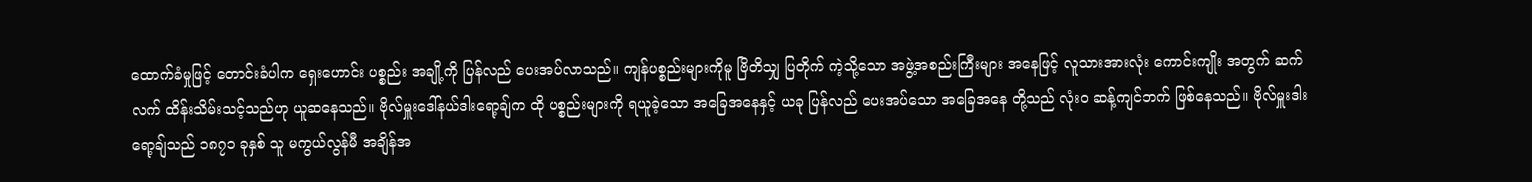ထောက်ခံမှုဖြင့် တောင်းခံပါက ရှေးဟောင်း ပစ္စည်း အချို့ကို ပြန်လည် ပေးအပ်လာသည်။ ကျန်ပစ္စည်းများကိုမူ ဗြိတိသျှ ပြတိုက် ကဲ့သို့သော အဖွဲ့အစည်းကြီးများ အနေဖြင့် လူသားအားလုံး ကောင်းကျိုး အတွက် ဆက်လက် ထိန်းသိမ်းသင့်သည်ဟု ယူဆနေသည်။ ဗိုလ်မှူးဒေါ်နယ်ဒါးရော့ချ်က ထို ပစ္စည်းများကို ရယူခဲ့သော အခြေအနေနှင့် ယခု ပြန်လည် ပေးအပ်သော အခြေအနေ တို့သည် လုံး၀ ဆန့်ကျင်ဘက် ဖြစ်နေသည်။ ဗိုလ်မှူးဒါးရော့ချ်သည် ၁၈၇၁ ခုနှစ် သူ မကွယ်လွန်မီ အချိန်အ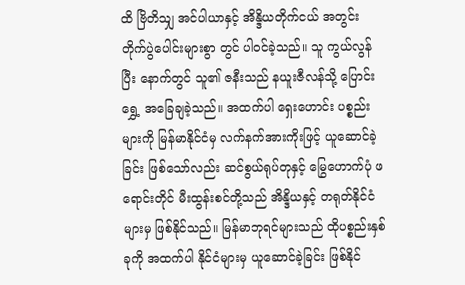ထိ ဗြိတိသျှ အင်ပါယာနှင့် အိန္ဒိယတိုက်ငယ် အတွင်း တိုက်ပွဲပေါင်းများစွာ တွင် ပါဝင်ခဲ့သည်။ သူ ကွယ်လွန်ပြီး နောက်တွင် သူ၏ ဇနီးသည် နယူးဇီလန်သို့ ပြောင်းရွှေ့ အခြေချခဲ့သည်။ အထက်ပါ ရှေးဟောင်း ပစ္စည်းများကို မြန်မာနိုင်ငံမှ လက်နက်အားကိုးဖြင့် ယူဆောင်ခဲ့ခြင်း ဖြစ်သော်လည်း ဆင်စွယ်ရုပ်တုနှင့် မြွေဟောက်ပုံ ဖရောင်းတိုင် မီးထွန်းစင်တို့သည် အိန္ဒိယနှင့် တရုတ်နိုင်ငံများမှ ဖြစ်နိုင်သည်။ မြန်မာဘုရင်များသည် ထိုပစ္စည်းနှစ်ခုကို အထက်ပါ နိုင်ငံများမှ ယူဆောင်ခဲ့ခြင်း ဖြစ်နိုင်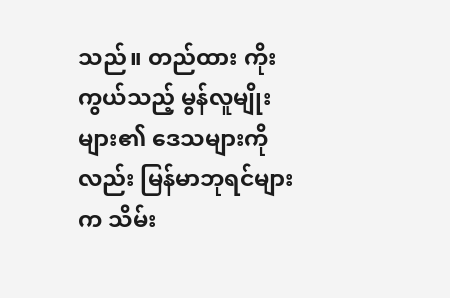သည်။ တည်ထား ကိုးကွယ်သည့် မွန်လူမျိုးများ၏ ဒေသများကိုလည်း မြန်မာဘုရင်များက သိမ်း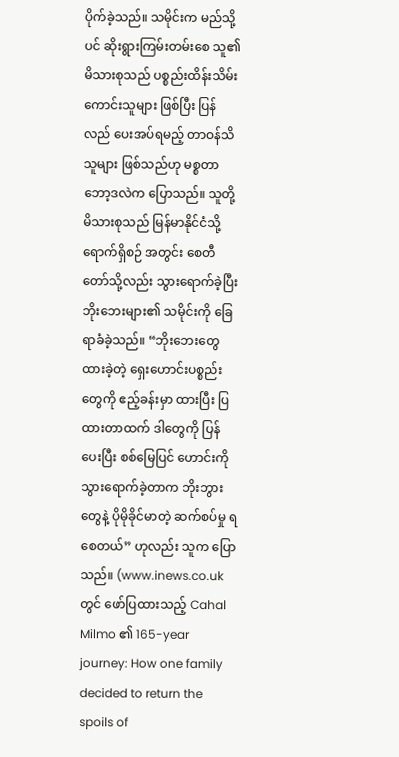ပိုက်ခဲ့သည်။ သမိုင်းက မည်သို့ပင် ဆိုးရွားကြမ်းတမ်းစေ သူ၏ မိသားစုသည် ပစ္စည်းထိန်းသိမ်း ကောင်းသူများ ဖြစ်ပြီး ပြန်လည် ပေးအပ်ရမည့် တာဝန်သိသူများ ဖြစ်သည်ဟု မစ္စတာ ဘော့ဒလဲက ပြောသည်။ သူတို့ မိသားစုသည် မြန်မာနိုင်ငံသို့ ရောက်ရှိစဉ် အတွင်း စေတီတော်သို့လည်း သွားရောက်ခဲ့ပြီး ဘိုးဘေးများ၏ သမိုင်းကို ခြေရာခံခဲ့သည်။ “ဘိုးဘေးတွေ ထားခဲ့တဲ့ ရှေးဟောင်းပစ္စည်းတွေကို ဧည့်ခန်းမှာ ထားပြီး ပြထားတာထက် ဒါတွေကို ပြန်ပေးပြီး စစ်မြေပြင် ဟောင်းကို သွားရောက်ခဲ့တာက ဘိုးဘွားတွေနဲ့ ပိုမိုခိုင်မာတဲ့ ဆက်စပ်မှု ရစေတယ်” ဟုလည်း သူက ပြောသည်။ (www.inews.co.uk တွင် ဖော်ပြထားသည့် Cahal Milmo ၏ 165-year journey: How one family decided to return the spoils of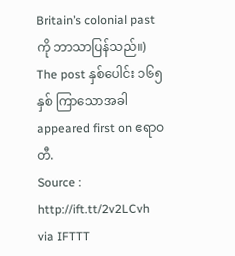Britain’s colonial past ကို ဘာသာပြန်သည်။) The post နှစ်ပေါင်း ၁၆၅ နှစ် ကြာသောအခါ appeared first on ဧရာဝတီ.
Source : http://ift.tt/2v2LCvh
via IFTTT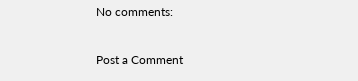No comments:

Post a Comment